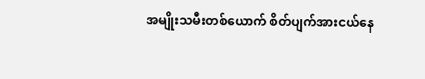အမျိုးသမီးတစ်ယောက် စိတ်ပျက်အားငယ်နေ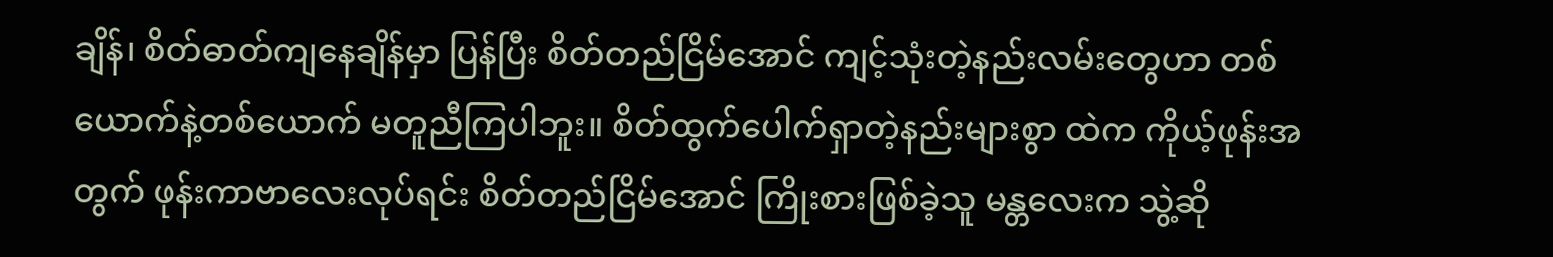ချိန်၊ စိတ်ဓာတ်ကျနေချိန်မှာ ပြန်ပြီး စိတ်တည်ငြိမ်အောင် ကျင့်သုံးတဲ့နည်းလမ်းတွေဟာ တစ်ယောက်နဲ့တစ်ယောက် မတူညီကြပါဘူး။ စိတ်ထွက်ပေါက်ရှာတဲ့နည်းများစွာ ထဲက ကိုယ့်ဖုန်းအတွက် ဖုန်းကာဗာလေးလုပ်ရင်း စိတ်တည်ငြိမ်အောင် ကြိုးစားဖြစ်ခဲ့သူ မန္တလေးက သွဲ့ဆို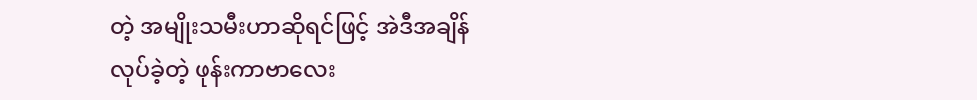တဲ့ အမျိုးသမီးဟာဆိုရင်ဖြင့် အဲဒီအချိန်လုပ်ခဲ့တဲ့ ဖုန်းကာဗာလေး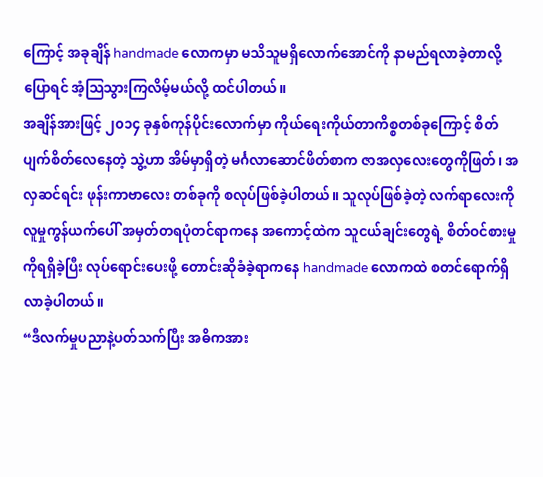ကြောင့် အခုချိန် handmade လောကမှာ မသိသူမရှိလောက်အောင်ကို နာမည်ရလာခဲ့တာလို့ပြောရင် အံ့သြသွားကြလိမ့်မယ်လို့ ထင်ပါတယ်။
အချိန်အားဖြင့် ၂၀၁၄ ခုနှစ်ကုန်ပိုင်းလောက်မှာ ကိုယ်ရေးကိုယ်တာကိစ္စတစ်ခုကြောင့် စိတ်ပျက်စိတ်လေနေတဲ့ သွဲ့ဟာ အိမ်မှာရှိတဲ့ မင်္ဂလာဆောင်ဖိတ်စာက ဇာအလှလေးတွေကိုဖြတ်၊ အလှဆင်ရင်း ဖုန်းကာဗာလေး တစ်ခုကို စလုပ်ဖြစ်ခဲ့ပါတယ်။ သူလုပ်ဖြစ်ခဲ့တဲ့ လက်ရာလေးကို လူမှုကွန်ယက်ပေါ် အမှတ်တရပုံတင်ရာကနေ အကောင့်ထဲက သူငယ်ချင်းတွေရဲ့ စိတ်ဝင်စားမှုကိုရရှိခဲ့ပြီး လုပ်ရောင်းပေးဖို့ တောင်းဆိုခံခဲ့ရာကနေ handmade လောကထဲ စတင်ရောက်ရှိလာခဲ့ပါတယ်။
“ဒီလက်မှုပညာနဲ့ပတ်သက်ပြီး အဓိကအား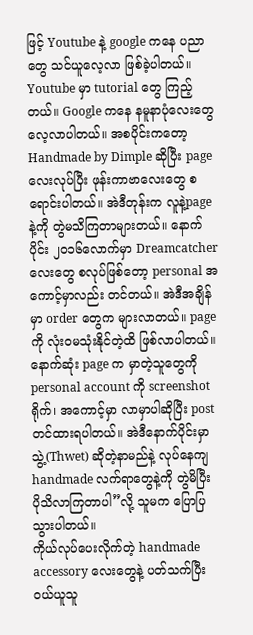ဖြင့် Youtube နဲ့ google ကနေ ပညာတွေ သင်ယူလေ့လာ ဖြစ်ခဲ့ပါတယ်။ Youtube မှာ tutorial တွေ ကြည့်တယ်။ Google ကနေ နမူနာပုံလေးတွေ လေ့လာပါတယ်။ အစပိုင်းကတော့ Handmade by Dimple ဆိုပြီး page လေးလုပ်ပြီး ဖုန်းကာဗာလေးတွေ စရောင်းပါတယ်။ အဲဒီတုန်းက လူနဲ့pageနဲ့ကို တွဲမသိကြတာများတယ်။ နောက်ပိုင်း ၂၀၁၆လောက်မှာ Dreamcatcher လေးတွေ စလုပ်ဖြစ်တော့ personal အကောင့်မှာလည်း တင်တယ်။ အဲဒီအချိန်မှာ order တွေက များလာတယ်။ pageကို လုံးဝမသုံးနိုင်တဲ့ထိ ဖြစ်လာပါတယ်။ နောက်ဆုံး page က မှာတဲ့သူတွေကို personal account ကို screenshot ရိုက်၊ အကောင့်မှာ လာမှာပါဆိုပြီး post တင်ထားရပါတယ်။ အဲဒီနောက်ပိုင်းမှာ သွဲ့(Thwet) ဆိုတဲ့နာမည်နဲ့ လုပ်နေကျ handmade လက်ရာတွေနဲ့ကို တွဲမိပြီး ပိုသိလာကြတာပါ”လို့ သူမက ပြောပြသွားပါတယ်။
ကိုယ်လုပ်ပေးလိုက်တဲ့ handmade accessory လေးတွေနဲ့ ပတ်သက်ပြီး ဝယ်ယူသူ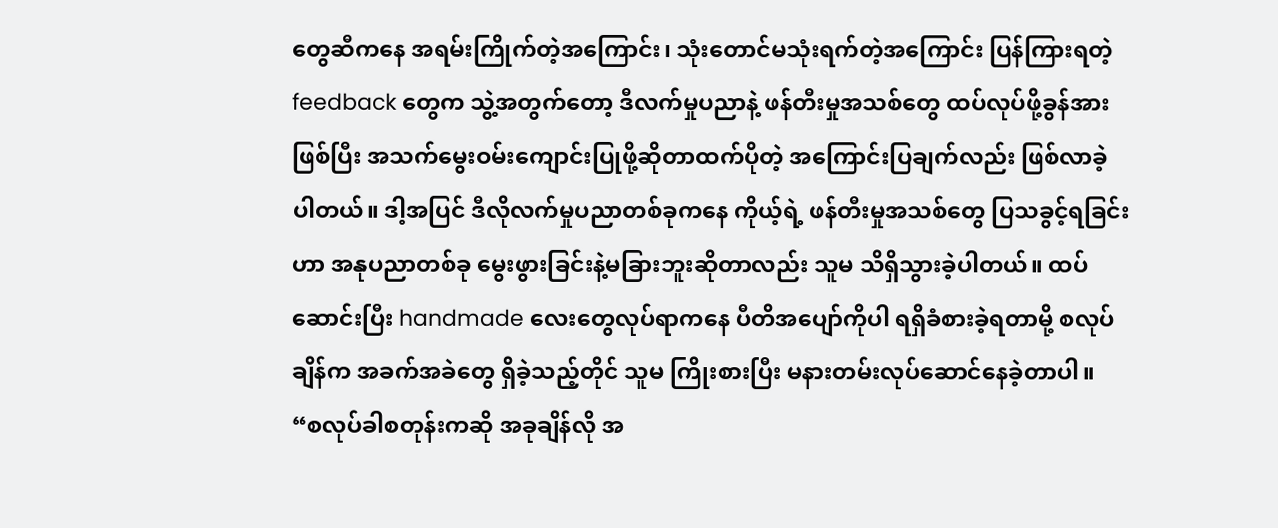တွေဆီကနေ အရမ်းကြိုက်တဲ့အကြောင်း၊ သုံးတောင်မသုံးရက်တဲ့အကြောင်း ပြန်ကြားရတဲ့ feedback တွေက သွဲ့အတွက်တော့ ဒီလက်မှုပညာနဲ့ ဖန်တီးမှုအသစ်တွေ ထပ်လုပ်ဖို့ခွန်အားဖြစ်ပြီး အသက်မွေးဝမ်းကျောင်းပြုဖို့ဆိုတာထက်ပိုတဲ့ အကြောင်းပြချက်လည်း ဖြစ်လာခဲ့ပါတယ်။ ဒါ့အပြင် ဒီလိုလက်မှုပညာတစ်ခုကနေ ကိုယ့်ရဲ့ ဖန်တီးမှုအသစ်တွေ ပြသခွင့်ရခြင်းဟာ အနုပညာတစ်ခု မွေးဖွားခြင်းနဲ့မခြားဘူးဆိုတာလည်း သူမ သိရှိသွားခဲ့ပါတယ်။ ထပ်ဆောင်းပြီး handmade လေးတွေလုပ်ရာကနေ ပီတိအပျော်ကိုပါ ရရှိခံစားခဲ့ရတာမို့ စလုပ်ချိန်က အခက်အခဲတွေ ရှိခဲ့သည့်တိုင် သူမ ကြိုးစားပြီး မနားတမ်းလုပ်ဆောင်နေခဲ့တာပါ။
“စလုပ်ခါစတုန်းကဆို အခုချိန်လို အ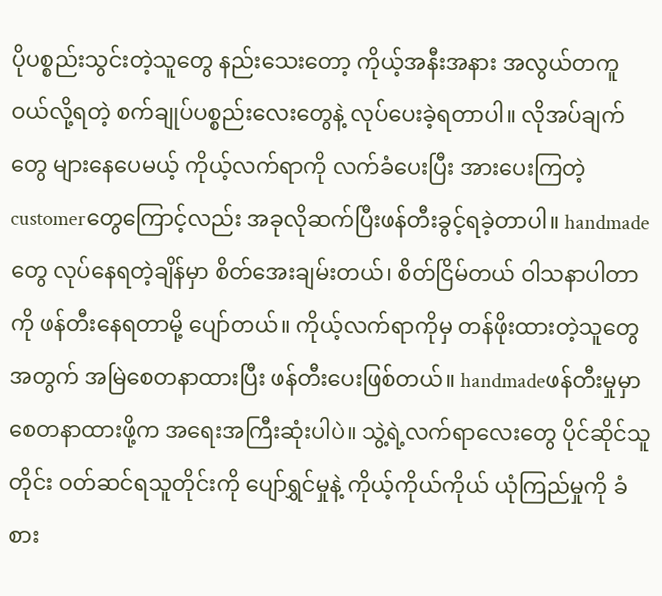ပိုပစ္စည်းသွင်းတဲ့သူတွေ နည်းသေးတော့ ကိုယ့်အနီးအနား အလွယ်တကူဝယ်လို့ရတဲ့ စက်ချုပ်ပစ္စည်းလေးတွေနဲ့ လုပ်ပေးခဲ့ရတာပါ။ လိုအပ်ချက်တွေ များနေပေမယ့် ကိုယ့်လက်ရာကို လက်ခံပေးပြီး အားပေးကြတဲ့ customerတွေကြောင့်လည်း အခုလိုဆက်ပြီးဖန်တီးခွင့်ရခဲ့တာပါ။ handmade တွေ လုပ်နေရတဲ့ချိန်မှာ စိတ်အေးချမ်းတယ်၊ စိတ်ငြိမ်တယ် ဝါသနာပါတာကို ဖန်တီးနေရတာမို့ ပျော်တယ်။ ကိုယ့်လက်ရာကိုမှ တန်ဖိုးထားတဲ့သူတွေအတွက် အမြဲစေတနာထားပြီး ဖန်တီးပေးဖြစ်တယ်။ handmadeဖန်တီးမှုမှာ စေတနာထားဖို့က အရေးအကြီးဆုံးပါပဲ။ သွဲ့ရဲ့လက်ရာလေးတွေ ပိုင်ဆိုင်သူတိုင်း ဝတ်ဆင်ရသူတိုင်းကို ပျော်ရွှင်မှုနဲ့ ကိုယ့်ကိုယ်ကိုယ် ယုံကြည်မှုကို ခံစား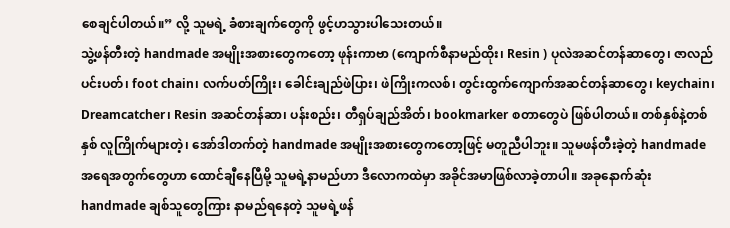စေချင်ပါတယ်။” လို့ သူမရဲ့ ခံစားချက်တွေကို ဖွင့်ဟသွားပါသေးတယ်။
သွဲ့ဖန်တီးတဲ့ handmade အမျိုးအစားတွေကတော့ ဖုန်းကာဗာ (ကျောက်စီနာမည်ထိုး၊ Resin ) ပုလဲအဆင်တန်ဆာတွေ၊ ဇာလည်ပင်းပတ်၊ foot chain၊ လက်ပတ်ကြိုး၊ ခေါင်းချည်ဖဲပြား၊ ဖဲကြိုးကလစ်၊ တွင်းထွက်ကျောက်အဆင်တန်ဆာတွေ၊ keychain၊ Dreamcatcher၊ Resin အဆင်တန်ဆာ၊ ပန်းစည်း၊ တီရှပ်ချည်အိတ်၊ bookmarker စတာတွေပဲ ဖြစ်ပါတယ်။ တစ်နှစ်နဲ့တစ်နှစ် လူကြိုက်များတဲ့၊ အော်ဒါတက်တဲ့ handmade အမျိုးအစားတွေကတော့ဖြင့် မတူညီပါဘူး။ သူမဖန်တီးခဲ့တဲ့ handmade အရေအတွက်တွေဟာ ထောင်ချီနေပြီမို့ သူမရဲ့နာမည်ဟာ ဒီလောကထဲမှာ အခိုင်အမာဖြစ်လာခဲ့တာပါ။ အခုနောက်ဆုံး handmade ချစ်သူတွေကြား နာမည်ရနေတဲ့ သူမရဲ့ဖန်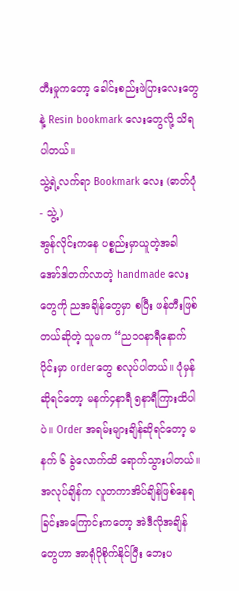တီးမှုကတော့ ခေါင်းစည်းဖဲပြားလေးတွေနဲ့ Resin bookmark လေးတွေလို့ သိရပါတယ်။
သွဲ့ရဲ့လက်ရာ Bookmark လေး (ဓာတ်ပုံ - သွဲ့)
အွန်လိုင်းကနေ ပစ္စည်းမှာယူတဲ့အခါ အော်ဒါတက်လာတဲ့ handmade လေးတွေကို ညအချိန်တွေမှာ စပြီး ဖန်တီးဖြစ်တယ်ဆိုတဲ့ သူမက “ည၁၀နာရီနောက်ပိုင်းမှာ orderတွေ စလုပ်ပါတယ်။ ပုံမှန်ဆိုရင်တော့ မနက်၄နာရီ ၅နာရီကြားထိပါပဲ။ Order အရမ်းများချိန်ဆိုရင်တော့ မနက် ၆ ခွဲလောက်ထိ ရောက်သွားပါတယ်။ အလုပ်ချိန်က လူတကာအိပ်ချိန်ဖြစ်နေရခြင်းအကြောင်းကတော့ အဲဒီလိုအချိန်တွေဟာ အာရုံပိုစိုက်နိုင်ပြီး ဘေးပ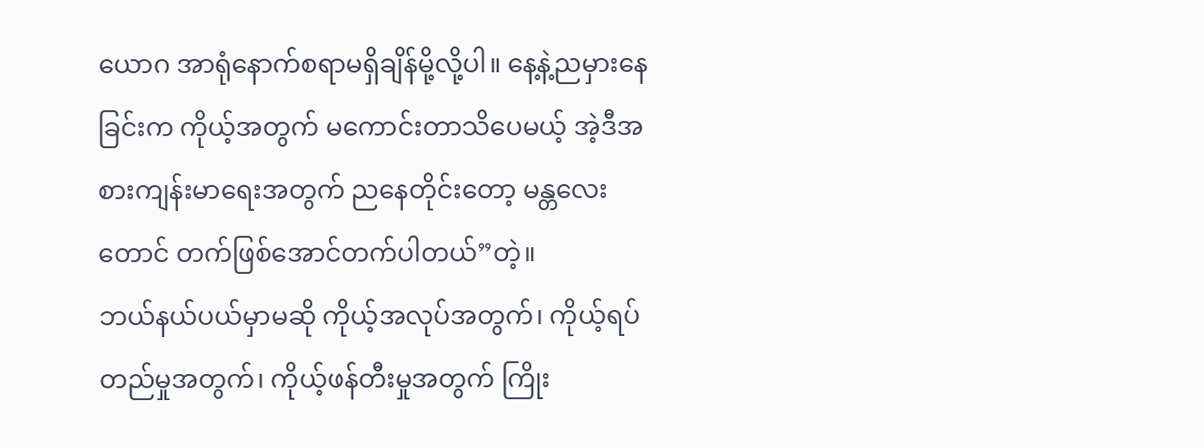ယောဂ အာရုံနောက်စရာမရှိချိန်မို့လို့ပါ။ နေ့နဲ့ညမှားနေခြင်းက ကိုယ့်အတွက် မကောင်းတာသိပေမယ့် အဲ့ဒီအစားကျန်းမာရေးအတွက် ညနေတိုင်းတော့ မန္တလေးတောင် တက်ဖြစ်အောင်တက်ပါတယ်”တဲ့။
ဘယ်နယ်ပယ်မှာမဆို ကိုယ့်အလုပ်အတွက်၊ ကိုယ့်ရပ်တည်မှုအတွက်၊ ကိုယ့်ဖန်တီးမှုအတွက် ကြိုး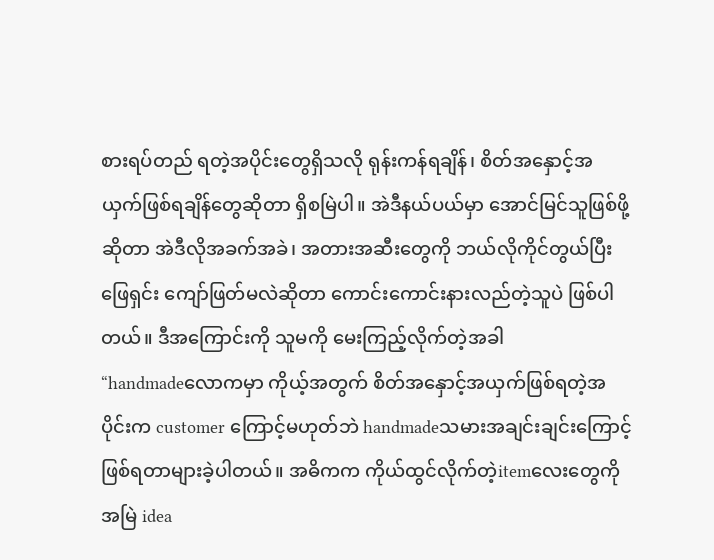စားရပ်တည် ရတဲ့အပိုင်းတွေရှိသလို ရုန်းကန်ရချိန်၊ စိတ်အနှောင့်အယှက်ဖြစ်ရချိန်တွေဆိုတာ ရှိစမြဲပါ။ အဲဒီနယ်ပယ်မှာ အောင်မြင်သူဖြစ်ဖို့ဆိုတာ အဲဒီလိုအခက်အခဲ၊ အတားအဆီးတွေကို ဘယ်လိုကိုင်တွယ်ပြီး ဖြေရှင်း ကျော်ဖြတ်မလဲဆိုတာ ကောင်းကောင်းနားလည်တဲ့သူပဲ ဖြစ်ပါတယ်။ ဒီအကြောင်းကို သူမကို မေးကြည့်လိုက်တဲ့အခါ
“handmadeလောကမှာ ကိုယ့်အတွက် စိတ်အနှောင့်အယှက်ဖြစ်ရတဲ့အပိုင်းက customer ကြောင့်မဟုတ်ဘဲ handmadeသမားအချင်းချင်းကြောင့် ဖြစ်ရတာများခဲ့ပါတယ်။ အဓိကက ကိုယ်ထွင်လိုက်တဲ့itemလေးတွေကို အမြဲ idea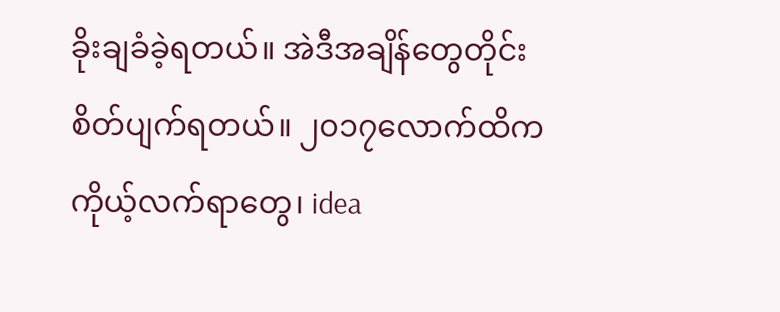ခိုးချခံခဲ့ရတယ်။ အဲဒီအချိန်တွေတိုင်း စိတ်ပျက်ရတယ်။ ၂၀၁၇လောက်ထိက ကိုယ့်လက်ရာတွေ၊ idea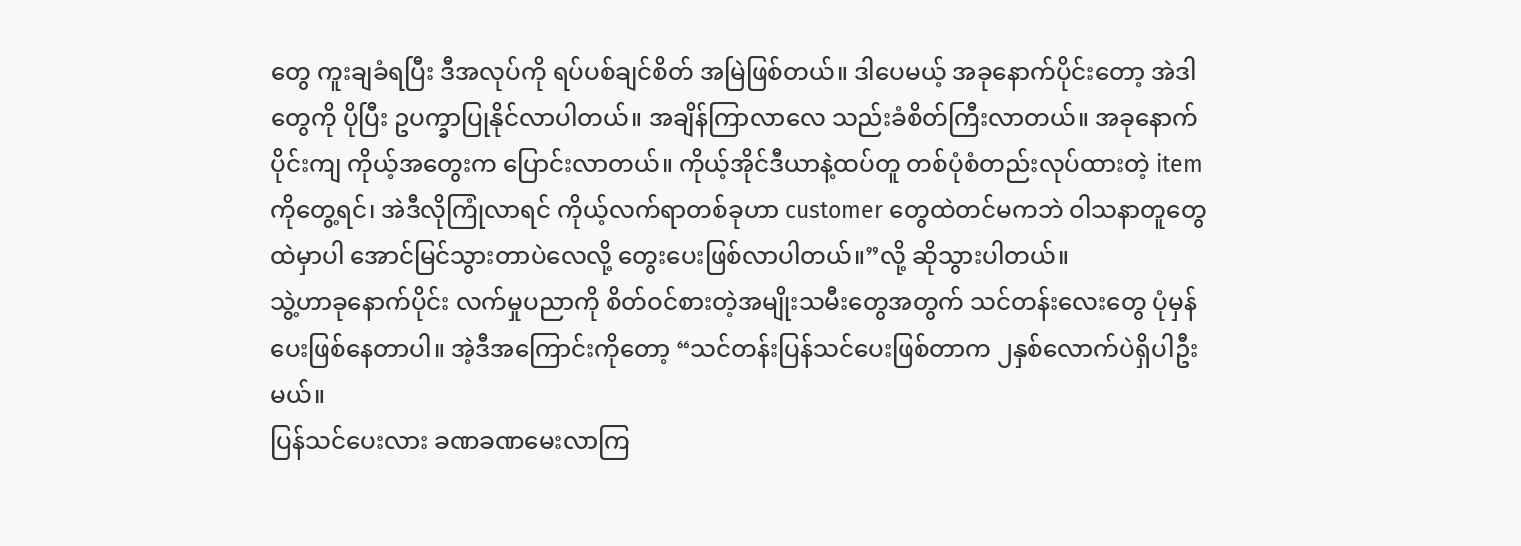တွေ ကူးချခံရပြီး ဒီအလုပ်ကို ရပ်ပစ်ချင်စိတ် အမြဲဖြစ်တယ်။ ဒါပေမယ့် အခုနောက်ပိုင်းတော့ အဲဒါတွေကို ပိုပြီး ဥပက္ခာပြုနိုင်လာပါတယ်။ အချိန်ကြာလာလေ သည်းခံစိတ်ကြီးလာတယ်။ အခုနောက်ပိုင်းကျ ကိုယ့်အတွေးက ပြောင်းလာတယ်။ ကိုယ့်အိုင်ဒီယာနဲ့ထပ်တူ တစ်ပုံစံတည်းလုပ်ထားတဲ့ item ကိုတွေ့ရင်၊ အဲဒီလိုကြုံလာရင် ကိုယ့်လက်ရာတစ်ခုဟာ customer တွေထဲတင်မကဘဲ ဝါသနာတူတွေထဲမှာပါ အောင်မြင်သွားတာပဲလေလို့ တွေးပေးဖြစ်လာပါတယ်။”လို့ ဆိုသွားပါတယ်။
သွဲ့ဟာခုနောက်ပိုင်း လက်မှုပညာကို စိတ်ဝင်စားတဲ့အမျိုးသမီးတွေအတွက် သင်တန်းလေးတွေ ပုံမှန်ပေးဖြစ်နေတာပါ။ အဲ့ဒီအကြောင်းကိုတော့ “သင်တန်းပြန်သင်ပေးဖြစ်တာက ၂နှစ်လောက်ပဲရှိပါဦးမယ်။
ပြန်သင်ပေးလား ခဏခဏမေးလာကြ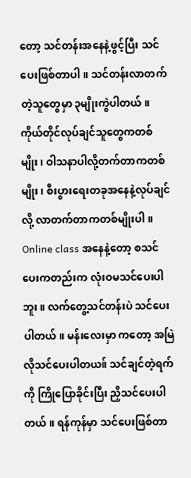တော့ သင်တန်းအနေနဲ့ဖွင့်ပြီး သင်ပေးဖြစ်တာပါ။ သင်တန်းလာတက်တဲ့သူတွေမှာ ၃မျိုးကွဲပါတယ်။ ကိုယ်တိုင်လုပ်ချင်သူတွေကတစ်မျိုး၊ ဝါသနာပါလို့တက်တာကတစ်မျိုး၊ စီးပွားရေးတခုအနေနဲ့လုပ်ချင်လို့ လာတက်တာကတစ်မျိုးပါ။ Online class အနေနဲ့တော့ စသင်ပေးကတည်းက လုံးဝမသင်ပေးပါဘူး။ လက်တွေ့သင်တန်းပဲ သင်ပေးပါတယ်။ မန်းလေးမှာ ကတော့ အမြဲလိုသင်ပေးပါတယ။် သင်ချင်တဲ့ရက်ကို ကြိုပြောခိုင်းပြီး ညှိသင်ပေးပါတယ်။ ရန်ကုန်မှာ သင်ပေးဖြစ်တာ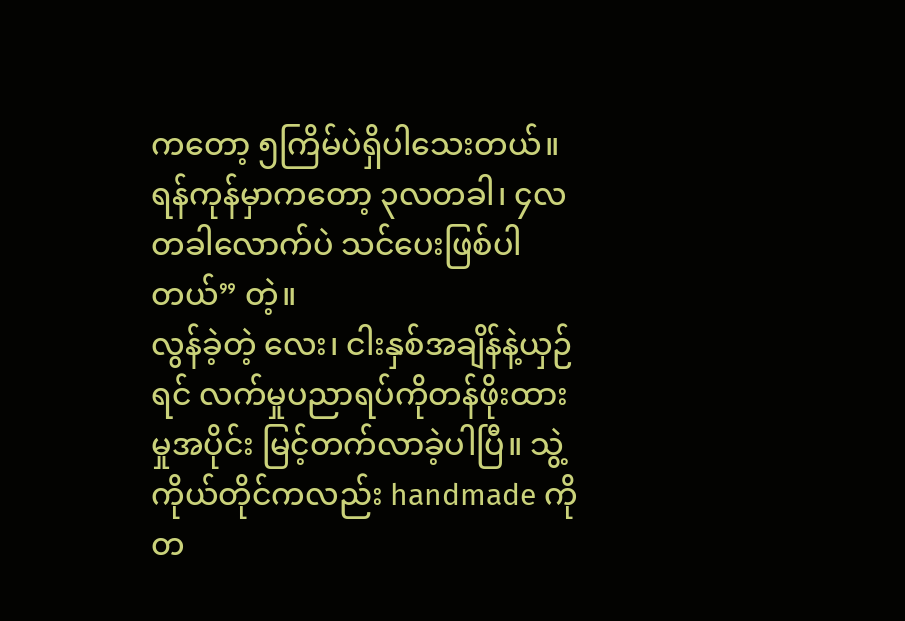ကတော့ ၅ကြိမ်ပဲရှိပါသေးတယ်။ ရန်ကုန်မှာကတော့ ၃လတခါ၊ ၄လတခါလောက်ပဲ သင်ပေးဖြစ်ပါတယ်” တဲ့။
လွန်ခဲ့တဲ့ လေး၊ ငါးနှစ်အချိန်နဲ့ယှဉ်ရင် လက်မှုပညာရပ်ကိုတန်ဖိုးထားမှုအပိုင်း မြင့်တက်လာခဲ့ပါပြီ။ သွဲ့ ကိုယ်တိုင်ကလည်း handmade ကို တ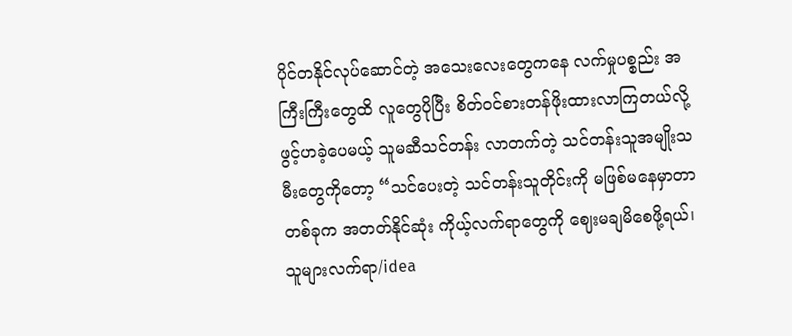ပိုင်တနိုင်လုပ်ဆောင်တဲ့ အသေးလေးတွေကနေ လက်မှုပစ္စည်း အကြီးကြီးတွေထိ လူတွေပိုပြီး စိတ်ဝင်စားတန်ဖိုးထားလာကြတယ်လို့ ဖွင့်ဟခဲ့ပေမယ့် သူမဆီသင်တန်း လာတက်တဲ့ သင်တန်းသူအမျိုးသမီးတွေကိုတော့ “သင်ပေးတဲ့ သင်တန်းသူတိုင်းကို မဖြစ်မနေမှာတာ တစ်ခုက အတတ်နိုင်ဆုံး ကိုယ့်လက်ရာတွေကို ဈေးမချမိစေဖို့ရယ်၊ သူများလက်ရာ/idea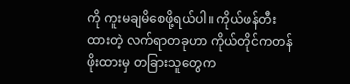ကို ကူးမချမိစေဖို့ရယ်ပါ။ ကိုယ်ဖန်တီးထားတဲ့ လက်ရာတခုဟာ ကိုယ်တိုင်ကတန်ဖိုးထားမှ တခြားသူတွေက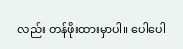လည်း တန်ဖိုးထားမှာပါ။ ပေါပေါ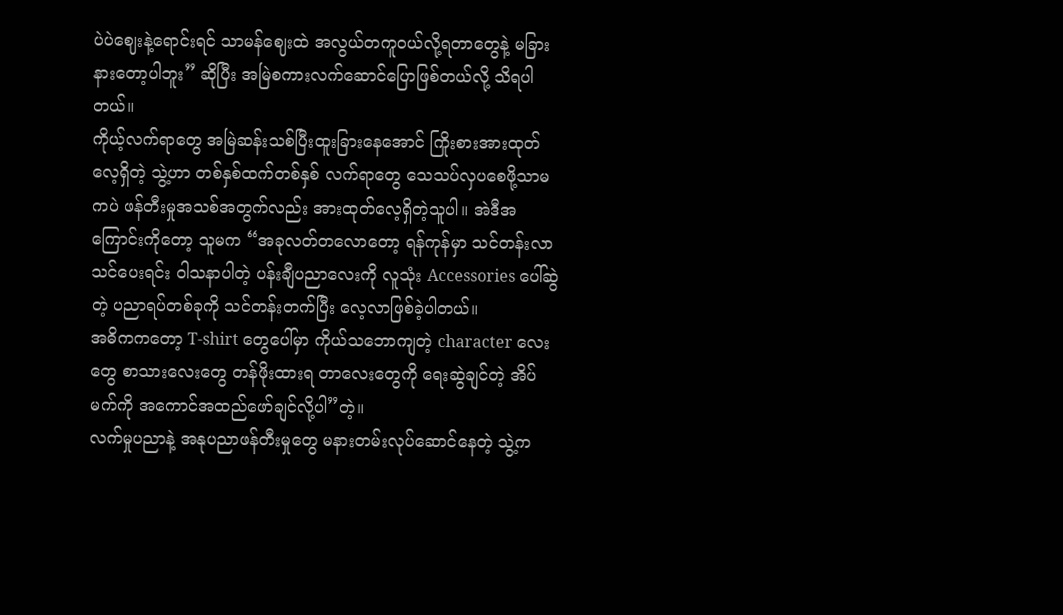ပဲပဲဈေးနဲ့ရောင်းရင် သာမန်ဈေးထဲ အလွယ်တကူဝယ်လို့ရတာတွေနဲ့ မခြားနားတော့ပါဘူး” ဆိုပြီး အမြဲစကားလက်ဆောင်ပြောဖြစ်တယ်လို့ သိရပါတယ်။
ကိုယ့်လက်ရာတွေ အမြဲဆန်းသစ်ပြီးထူးခြားနေအောင် ကြိုးစားအားထုတ်လေ့ရှိတဲ့ သွဲ့ဟာ တစ်နှစ်ထက်တစ်နှစ် လက်ရာတွေ သေသပ်လှပစေဖို့သာမကပဲ ဖန်တီးမှုအသစ်အတွက်လည်း အားထုတ်လေ့ရှိတဲ့သူပါ။ အဲဒီအကြောင်းကိုတော့ သူမက “အခုလတ်တလောတော့ ရန်ကုန်မှာ သင်တန်းလာသင်ပေးရင်း ဝါသနာပါတဲ့ ပန်းချီပညာလေးကို လူသုံး Accessories ပေါ်ဆွဲတဲ့ ပညာရပ်တစ်ခုကို သင်တန်းတက်ပြီး လေ့လာဖြစ်ခဲ့ပါတယ်။
အဓိကကတော့ T-shirt တွေပေါ်မှာ ကိုယ်သဘောကျတဲ့ character လေးတွေ စာသားလေးတွေ တန်ဖိုးထားရ တာလေးတွေကို ရေးဆွဲချင်တဲ့ အိပ်မက်ကို အကောင်အထည်ဖော်ချင်လို့ပါ”တဲ့။
လက်မှုပညာနဲ့ အနုပညာဖန်တီးမှုတွေ မနားတမ်းလုပ်ဆောင်နေတဲ့ သွဲ့က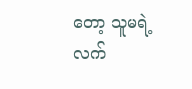တော့ သူမရဲ့လက်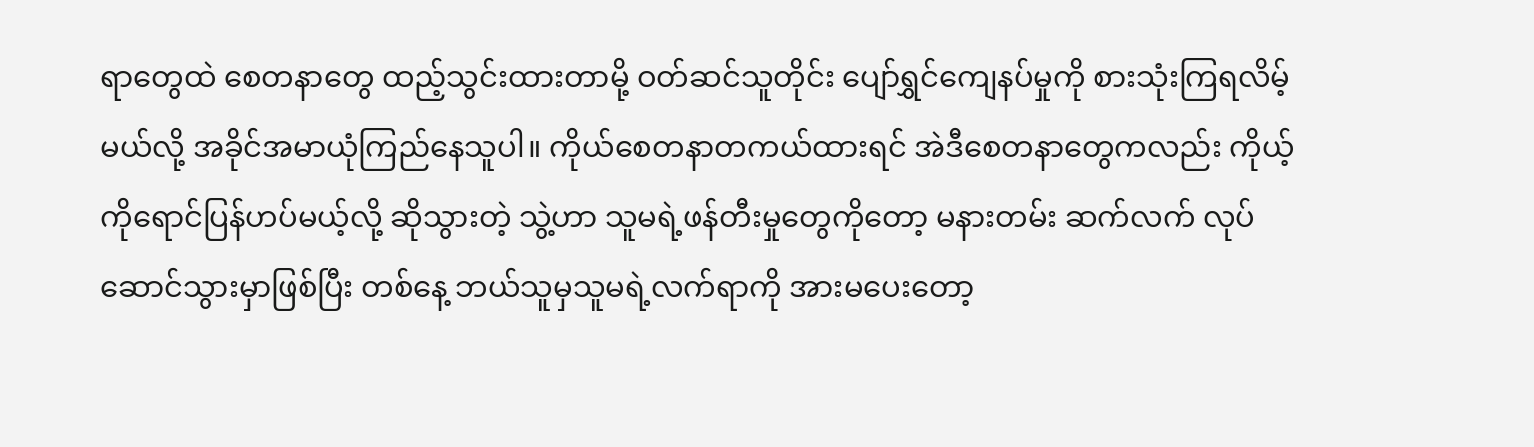ရာတွေထဲ စေတနာတွေ ထည့်သွင်းထားတာမို့ ဝတ်ဆင်သူတိုင်း ပျော်ရွှင်ကျေနပ်မှုကို စားသုံးကြရလိမ့်မယ်လို့ အခိုင်အမာယုံကြည်နေသူပါ။ ကိုယ်စေတနာတကယ်ထားရင် အဲဒီစေတနာတွေကလည်း ကိုယ့်ကိုရောင်ပြန်ဟပ်မယ့်လို့ ဆိုသွားတဲ့ သွဲ့ဟာ သူမရဲ့ဖန်တီးမှုတွေကိုတော့ မနားတမ်း ဆက်လက် လုပ်ဆောင်သွားမှာဖြစ်ပြီး တစ်နေ့ ဘယ်သူမှသူမရဲ့လက်ရာကို အားမပေးတော့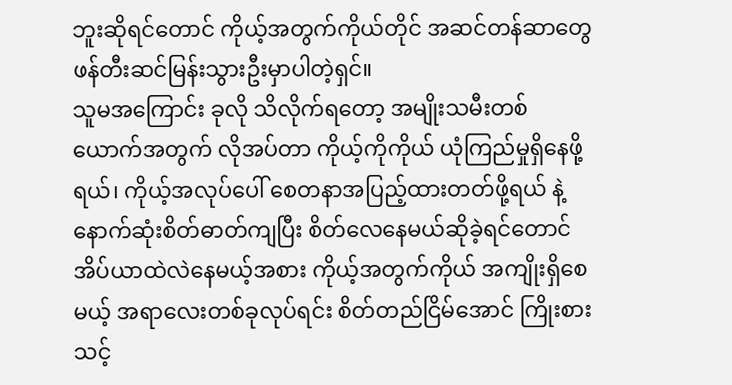ဘူးဆိုရင်တောင် ကိုယ့်အတွက်ကိုယ်တိုင် အဆင်တန်ဆာတွေ ဖန်တီးဆင်မြန်းသွားဦးမှာပါတဲ့ရှင်။
သူမအကြောင်း ခုလို သိလိုက်ရတော့ အမျိုးသမီးတစ်ယောက်အတွက် လိုအပ်တာ ကိုယ့်ကိုကိုယ် ယုံကြည်မှုရှိနေဖို့ရယ်၊ ကိုယ့်အလုပ်ပေါ် စေတနာအပြည့်ထားတတ်ဖို့ရယ် နဲ့ နောက်ဆုံးစိတ်ဓာတ်ကျပြီး စိတ်လေနေမယ်ဆိုခဲ့ရင်တောင် အိပ်ယာထဲလဲနေမယ့်အစား ကိုယ့်အတွက်ကိုယ် အကျိုးရှိစေမယ့် အရာလေးတစ်ခုလုပ်ရင်း စိတ်တည်ငြိမ်အောင် ကြိုးစားသင့်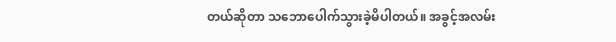တယ်ဆိုတာ သဘောပေါက်သွားခဲ့မိပါတယ်။ အခွင့်အလမ်း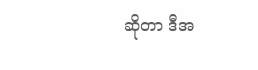ဆိုတာ ဒီအ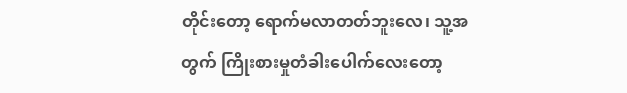တိုင်းတော့ ရောက်မလာတတ်ဘူးလေ၊ သူ့အတွက် ကြိုးစားမှုတံခါးပေါက်လေးတော့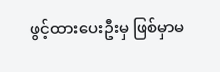ဖွင့်ထားပေးဦးမှ ဖြစ်မှာမ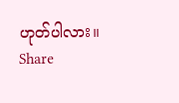ဟုတ်ပါလား။
Share